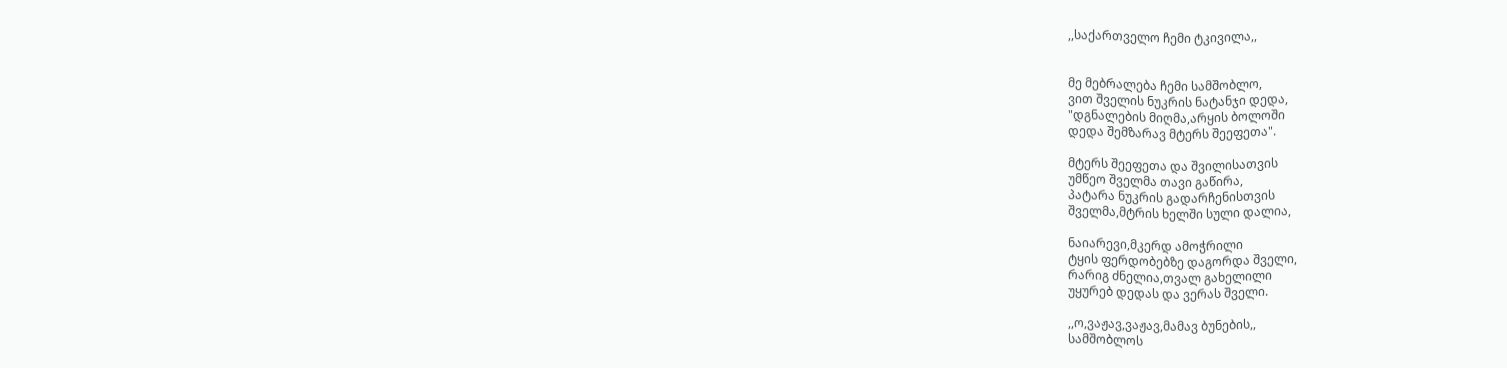,,საქართველო ჩემი ტკივილა,,


მე მებრალება ჩემი სამშობლო,
ვით შველის ნუკრის ნატანჯი დედა,
"დგნალების მიღმა,არყის ბოლოში
დედა შემზარავ მტერს შეეფეთა".

მტერს შეეფეთა და შვილისათვის
უმწეო შველმა თავი გაწირა,
პატარა ნუკრის გადარჩენისთვის
შველმა,მტრის ხელში სული დალია,

ნაიარევი,მკერდ ამოჭრილი
ტყის ფერდობებზე დაგორდა შველი,
რარიგ ძნელია,თვალ გახელილი
უყურებ დედას და ვერას შველი.

,,ო,ვაჟავ,ვაჟავ,მამავ ბუნების,,
სამშობლოს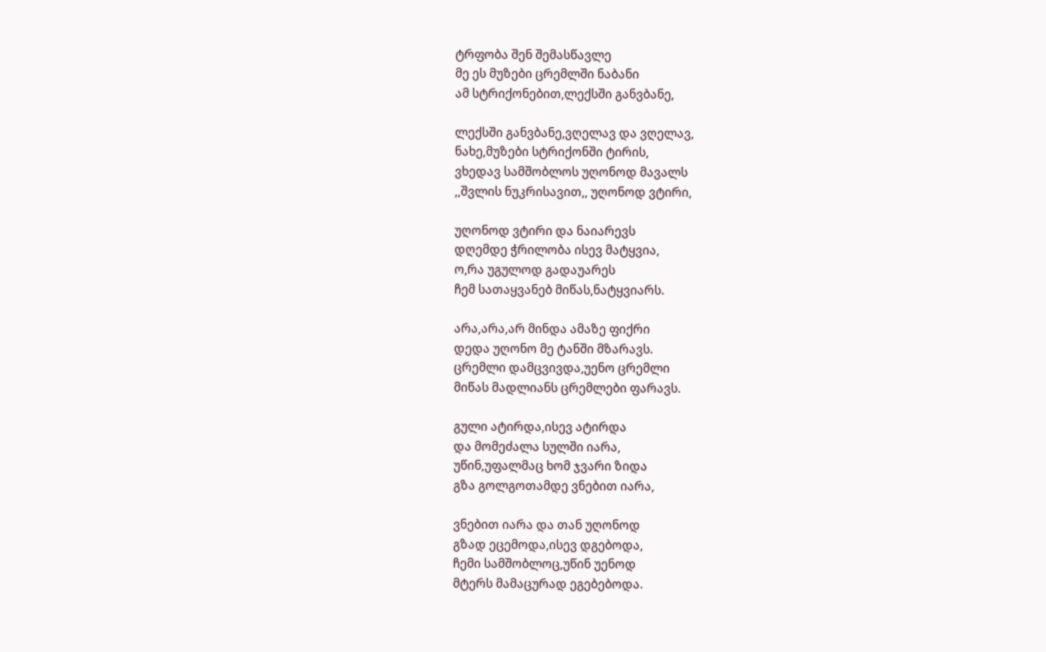ტრფობა შენ შემასწავლე
მე ეს მუზები ცრემლში ნაბანი
ამ სტრიქონებით,ლექსში განვბანე,

ლექსში განვბანე,ვღელავ და ვღელავ,
ნახე,მუზები სტრიქონში ტირის,
ვხედავ სამშობლოს უღონოდ მავალს
,,შვლის ნუკრისავით,, უღონოდ ვტირი,

უღონოდ ვტირი და ნაიარევს
დღემდე ჭრილობა ისევ მატყვია,
ო,რა უგულოდ გადაუარეს
ჩემ სათაყვანებ მიწას,ნატყვიარს.

არა,არა,არ მინდა ამაზე ფიქრი
დედა უღონო მე ტანში მზარავს.
ცრემლი დამცვივდა,უენო ცრემლი
მიწას მადლიანს ცრემლები ფარავს.

გული ატირდა,ისევ ატირდა
და მომეძალა სულში იარა,
უწინ,უფალმაც ხომ ჯვარი ზიდა
გზა გოლგოთამდე ვნებით იარა,

ვნებით იარა და თან უღონოდ
გზად ეცემოდა,ისევ დგებოდა,
ჩემი სამშობლოც,უწინ უენოდ
მტერს მამაცურად ეგებებოდა.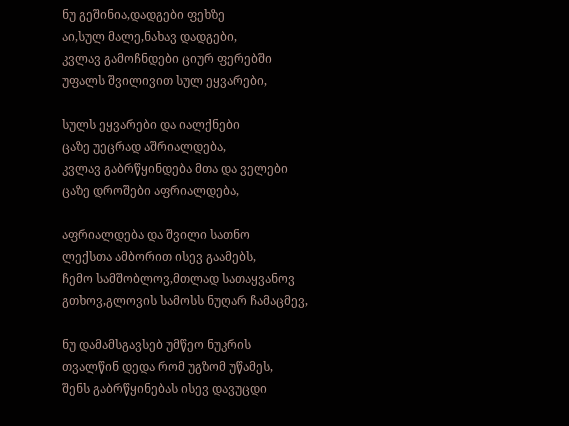ნუ გეშინია,დადგები ფეხზე
აი,სულ მალე,ნახავ დადგები,
კვლავ გამოჩნდები ციურ ფერებში
უფალს შვილივით სულ ეყვარები,

სულს ეყვარები და იალქნები
ცაზე უეცრად აშრიალდება,
კვლავ გაბრწყინდება მთა და ველები
ცაზე დროშები აფრიალდება,

აფრიალდება და შვილი სათნო
ლექსთა ამბორით ისევ გაამებს,
ჩემო სამშობლოვ,მთლად სათაყვანოვ
გთხოვ,გლოვის სამოსს ნუღარ ჩამაცმევ,

ნუ დამამსგავსებ უმწეო ნუკრის
თვალწინ დედა რომ უგზომ უწამეს,
შენს გაბრწყინებას ისევ დავუცდი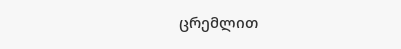ცრემლით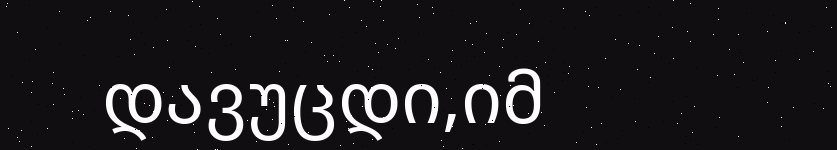დავუცდი,იმ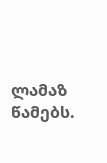ლამაზ წამებს.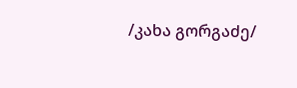/კახა გორგაძე/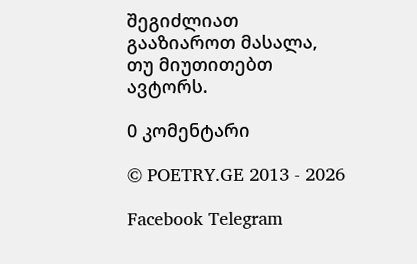შეგიძლიათ გააზიაროთ მასალა, თუ მიუთითებთ ავტორს.

0 კომენტარი

© POETRY.GE 2013 - 2026

Facebook Telegram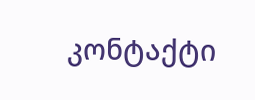კონტაქტი